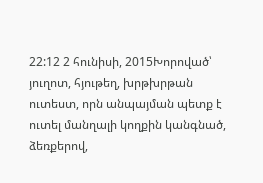22:12 2 հունիսի, 2015Խորոված՝ յուղոտ, հյութեղ, խրթխրթան ուտեստ, որն անպայման պետք է ուտել մանղալի կողքին կանգնած, ձեռքերով,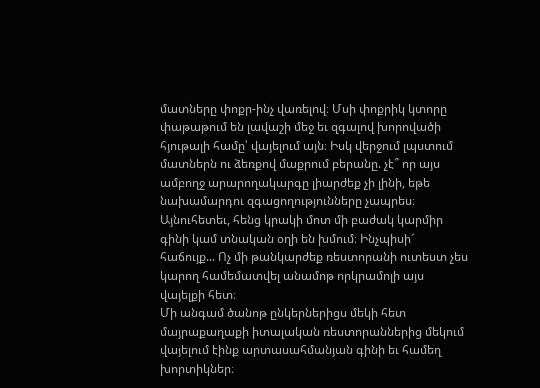մատները փոքր-ինչ վառելով։ Մսի փոքրիկ կտորը փաթաթում են լավաշի մեջ եւ զգալով խորովածի հյութալի համը՝ վայելում այն։ Իսկ վերջում լպստում մատներն ու ձեռքով մաքրում բերանը. չէ՞ որ այս ամբողջ արարողակարգը լիարժեք չի լինի, եթե նախամարդու զգացողությունները չապրես։ Այնուհետեւ, հենց կրակի մոտ մի բաժակ կարմիր գինի կամ տնական օղի են խմում։ Ինչպիսի՜ հաճույք... Ոչ մի թանկարժեք ռեստորանի ուտեստ չես կարող համեմատվել անամոթ որկրամոլի այս վայելքի հետ։
Մի անգամ ծանոթ ընկերներիցս մեկի հետ մայրաքաղաքի իտալական ռեստորաններից մեկում վայելում էինք արտասահմանյան գինի եւ համեղ խորտիկներ։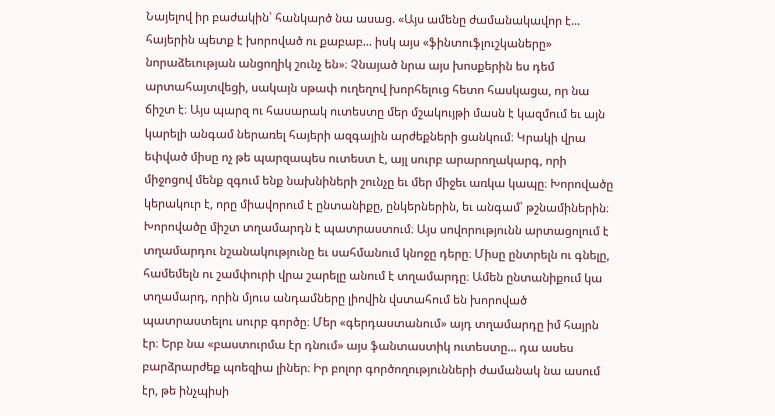Նայելով իր բաժակին՝ հանկարծ նա ասաց. «Այս ամենը ժամանակավոր է... հայերին պետք է խորոված ու քաբաբ... իսկ այս «ֆինտուֆլուշկաները» նորաձեւության անցողիկ շունչ են»։ Չնայած նրա այս խոսքերին ես դեմ արտահայտվեցի, սակայն սթափ ուղեղով խորհելուց հետո հասկացա, որ նա ճիշտ է։ Այս պարզ ու հասարակ ուտեստը մեր մշակույթի մասն է կազմում եւ այն կարելի անգամ ներառել հայերի ազգային արժեքների ցանկում։ Կրակի վրա եփված միսը ոչ թե պարզապես ուտեստ է, այլ սուրբ արարողակարգ, որի միջոցով մենք զգում ենք նախնիների շունչը եւ մեր միջեւ առկա կապը։ Խորովածը կերակուր է, որը միավորում է ընտանիքը, ընկերներին, եւ անգամ՝ թշնամիներին։
Խորովածը միշտ տղամարդն է պատրաստում։ Այս սովորությունն արտացոլում է տղամարդու նշանակությունը եւ սահմանում կնոջը դերը։ Միսը ընտրելն ու գնելը, համեմելն ու շամփուրի վրա շարելը անում է տղամարդը։ Ամեն ընտանիքում կա տղամարդ, որին մյուս անդամները լիովին վստահում են խորոված պատրաստելու սուրբ գործը։ Մեր «գերդաստանում» այդ տղամարդը իմ հայրն էր։ Երբ նա «բաստուրմա էր դնում» այս ֆանտաստիկ ուտեստը... դա ասես բարձրարժեք պոեզիա լիներ։ Իր բոլոր գործողությունների ժամանակ նա ասում էր, թե ինչպիսի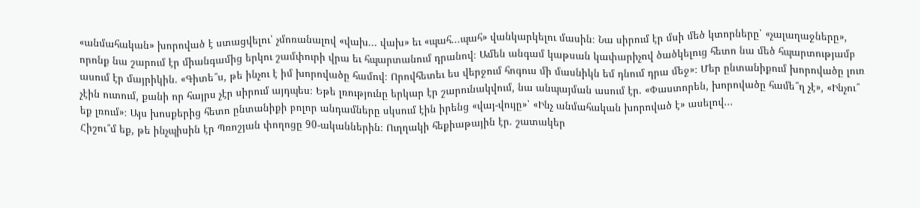«անմահական» խորոված է ստացվելու՝ չմոռանալով «վախ... վախ» եւ «պահ...պահ» վանկարկելու մասին։ Նա սիրում էր մսի մեծ կտորները՝ «չալաղաջները», որոնք նա շարում էր միանգամից երկու շամփուրի վրա եւ հպարտանում դրանով։ Ամեն անգամ կաթսան կափարիչով ծածկելուց հետո նա մեծ հպարտությամբ ասում էր մայրիկին. «Գիտե՞ս, թե ինչու է իմ խորովածը համով։ Որովհետեւ ես վերջում հոգուս մի մասնիկն եմ դնում դրա մեջ»։ Մեր ընտանիքում խորովածը լուռ չէին ուտում, քանի որ հայրս չէր սիրում այդպես։ Եթե լռությունը երկար էր շարունակվում, նա անպայման ասում էր. «Փաստորեն, խորովածը համե՞ղ չէ», «Ինչու՞ եք լռում»։ Այս խոսքերից հետո ընտանիքի բոլոր անդամները սկսում էին իրենց «վայ-վույը»՝ «Ինչ անմահական խորոված է» ասելով...
Հիշու՞մ եք, թե ինչպիսին էր Պռոշյան փողոցը 90-ականներին։ Ուղղակի հեքիաթային էր. շատակեր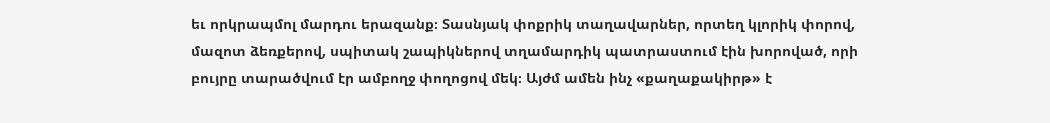եւ որկրապմոլ մարդու երազանք։ Տասնյակ փոքրիկ տաղավարներ, որտեղ կլորիկ փորով, մազոտ ձեռքերով, սպիտակ շապիկներով տղամարդիկ պատրաստում էին խորոված, որի բույրը տարածվում էր ամբողջ փողոցով մեկ։ Այժմ ամեն ինչ «քաղաքակիրթ» է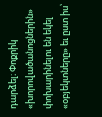դարձել։ Փոքրիկ «խորովածանոցներին» փոխարինելու են եկել «օբյեկտները» եւ ըստ իս՝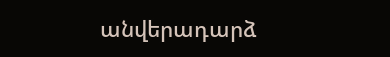անվերադարձ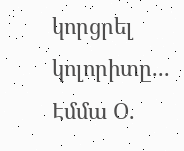կորցրել կոլորիտը...
Էմմա Օ.